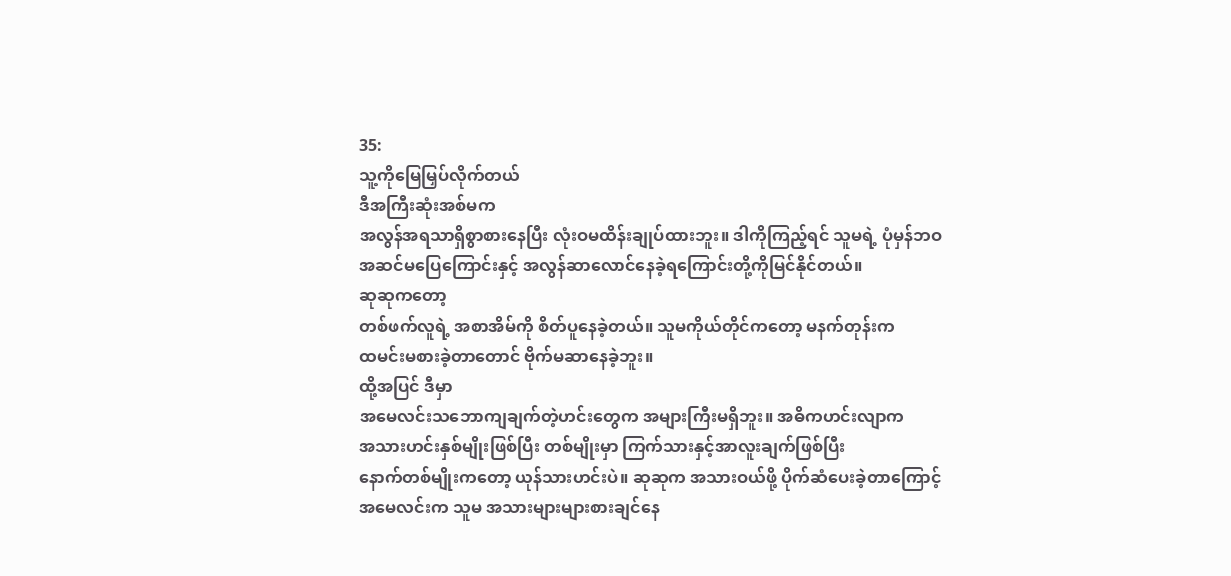35:
သူ့ကိုမြေမြှပ်လိုက်တယ်
ဒီအကြီးဆုံးအစ်မက
အလွန်အရသာရှိစွာစားနေပြီး လုံးဝမထိန်းချုပ်ထားဘူး။ ဒါကိုကြည့်ရင် သူမရဲ့ ပုံမှန်ဘဝ
အဆင်မပြေကြောင်းနှင့် အလွန်ဆာလောင်နေခဲ့ရကြောင်းတို့ကိုမြင်နိုင်တယ်။
ဆုဆုကတော့
တစ်ဖက်လူရဲ့ အစာအိမ်ကို စိတ်ပူနေခဲ့တယ်။ သူမကိုယ်တိုင်ကတော့ မနက်တုန်းက
ထမင်းမစားခဲ့တာတောင် ဗိုက်မဆာနေခဲ့ဘူး။
ထို့အပြင် ဒီမှာ
အမေလင်းသဘောကျချက်တဲ့ဟင်းတွေက အများကြီးမရှိဘူး။ အဓိကဟင်းလျာက
အသားဟင်းနှစ်မျိုးဖြစ်ပြီး တစ်မျိုးမှာ ကြက်သားနှင့်အာလူးချက်ဖြစ်ပြီး
နောက်တစ်မျိုးကတော့ ယုန်သားဟင်းပဲ။ ဆုဆုက အသားဝယ်ဖို့ ပိုက်ဆံပေးခဲ့တာကြောင့်
အမေလင်းက သူမ အသားများများစားချင်နေ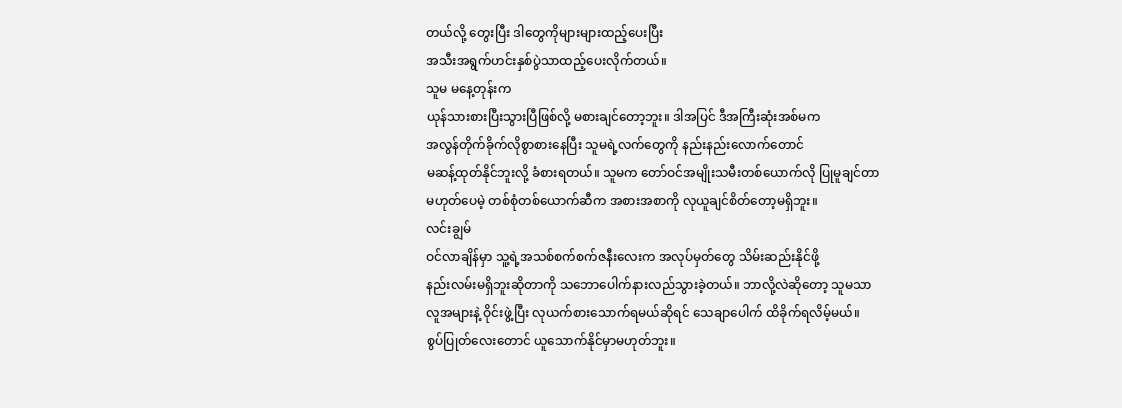တယ်လို့ တွေးပြီး ဒါတွေကိုများများထည့်ပေးပြီး
အသီးအရွက်ဟင်းနှစ်ပွဲသာထည့်ပေးလိုက်တယ်။
သူမ မနေ့တုန်းက
ယုန်သားစားပြီးသွားပြီဖြစ်လို့ မစားချင်တော့ဘူး။ ဒါအပြင် ဒီအကြီးဆုံးအစ်မက
အလွန်တိုက်ခိုက်လိုစွာစားနေပြီး သူမရဲ့လက်တွေကို နည်းနည်းလောက်တောင်
မဆန့်ထုတ်နိုင်ဘူးလို့ ခံစားရတယ်။ သူမက တော်ဝင်အမျိုးသမီးတစ်ယောက်လို ပြုမူချင်တာ
မဟုတ်ပေမဲ့ တစ်စုံတစ်ယောက်ဆီက အစားအစာကို လုယူချင်စိတ်တော့မရှိဘူး။
လင်းချွမ်
ဝင်လာချိန်မှာ သူ့ရဲ့အသစ်စက်စက်ဇနီးလေးက အလုပ်မှတ်တွေ သိမ်းဆည်းနိုင်ဖို့
နည်းလမ်းမရှိဘူးဆိုတာကို သဘောပေါက်နားလည်သွားခဲ့တယ်။ ဘာလို့လဲဆိုတော့ သူမသာ
လူအများနဲ့ ဝိုင်းဖွဲ့ပြီး လုယက်စားသောက်ရမယ်ဆိုရင် သေချာပေါက် ထိခိုက်ရလိမ့်မယ်။
စွပ်ပြုတ်လေးတောင် ယူသောက်နိုင်မှာမဟုတ်ဘူး။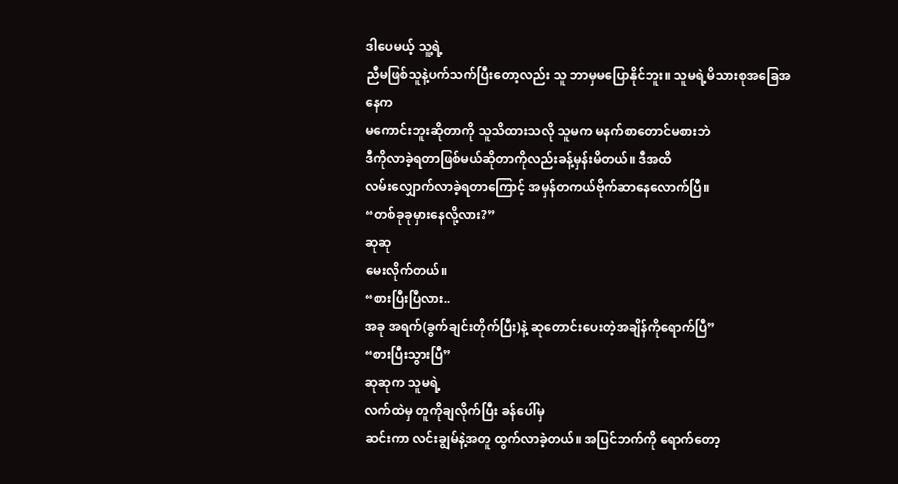ဒါပေမယ့် သူ့ရဲ့
ညီမဖြစ်သူနဲ့ပက်သက်ပြီးတော့လည်း သူ ဘာမှမပြောနိုင်ဘူး။ သူမရဲ့မိသားစုအခြေအနေက
မကောင်းဘူးဆိုတာကို သူသိထားသလို သူမက မနက်စာတောင်မစားဘဲ
ဒီကိုလာခဲ့ရတာဖြစ်မယ်ဆိုတာကိုလည်းခန့်မှန်းမိတယ်။ ဒီအထိ
လမ်းလျှောက်လာခဲ့ရတာကြောင့် အမှန်တကယ်ဗိုက်ဆာနေလောက်ပြီ။
“တစ်ခုခုမှားနေလို့လား?”
ဆုဆု
မေးလိုက်တယ်။
“စားပြီးပြီလား..
အခု အရက်(ခွက်ချင်းတိုက်ပြီး)နဲ့ ဆုတောင်းပေးတဲ့အချိန်ကိုရောက်ပြီ”
“စားပြီးသွားပြီ”
ဆုဆုက သူမရဲ့
လက်ထဲမှ တူကိုချလိုက်ပြီး ခန်ပေါ်မှ
ဆင်းကာ လင်းချွမ်နဲ့အတူ ထွက်လာခဲ့တယ်။ အပြင်ဘက်ကို ရောက်တော့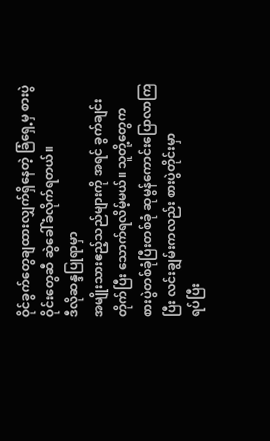ဝိုင်ခွက်တွေချထားလျှက်ရှိနေတဲ့ ခြံရှေ့မှ စားပွဲဝိုင်းတွေဆီ ဆွဲခေါ်ခံလိုက်ရတယ်။
ဒီလိုဆန္ဒပြုရာမှာ
အမျိုးသားဧည့်သည်များကို အရင် ခွက်ချင်းတိုက်ပြီး သောက်ရလိမ့်မယ်။ သူတို့တွေက
စားပွဲတစ်ခုံပြီးတစ်ခုံ ဆုမွန်ကောင်းပြောလာကြပြီး လင်းချွမ်းကလည်း စားပွဲတိုင်းမှာ
ရပ်ပြီး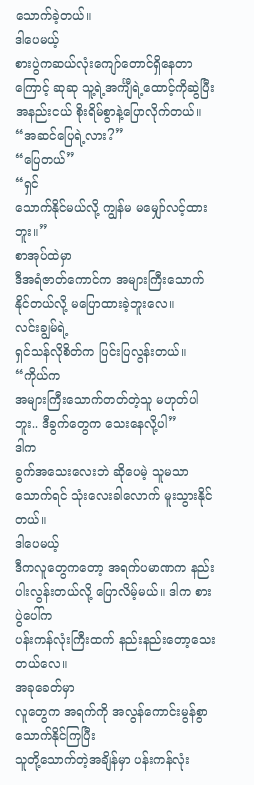သောက်ခဲ့တယ်။
ဒါပေမယ့်
စားပွဲကဆယ်လုံးကျော်တောင်ရှိနေတာကြောင့် ဆုဆု သူ့ရဲ့အင်္ကျီရဲ့ထောင့်ကိုဆွဲပြီး
အနည်းငယ် စိုးရိမ်စွာနဲ့ပြောလိုက်တယ်။
“အဆင်ပြေရဲ့လား?”
“ပြေတယ်”
“ရှင်
သောက်နိုင်မယ်လို့ ကျွန်မ မမျှော်လင့်ထားဘူး။”
စာအုပ်ထဲမှာ
ဒီအရံဇာတ်ကောင်က အများကြီးသောက်နိုင်တယ်လို့ မပြောထားခဲ့ဘူးလေ။
လင်းချွမ်ရဲ့
ရှင်သန်လိုစိတ်က ပြင်းပြလွန်းတယ်။
“ကိုယ်က
အများကြီးသောက်တတ်တဲ့သူ မဟုတ်ပါဘူး.. ဒီခွက်တွေက သေးနေလို့ပါ”
ဒါက
ခွက်အသေးလေးဘဲ ဆိုပေမဲ့ သူမသာ သောက်ရင် သုံးလေးခါလောက် မူးသွားနိုင်တယ်။
ဒါပေမယ့်
ဒီကလူတွေကတော့ အရက်ပမာဏက နည်းပါးလွန်းတယ်လို့ ပြောလိမ့်မယ်။ ဒါက စားပွဲပေါ်က
ပန်းကန်လုံးကြီးထက် နည်းနည်းတော့သေးတယ်လေ။
အခုခေတ်မှာ
လူတွေက အရက်ကို အလွန်ကောင်းမွန်စွာ သောက်နိုင်ကြပြီး
သူတို့သောက်တဲ့အချိန်မှာ ပန်းကန်လုံး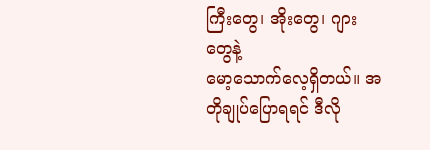ကြီးတွေ၊ အိုးတွေ၊ ဂျားတွေနဲ့
မော့သောက်လေ့ရှိတယ်။ အတိုချုပ်ပြောရရင် ဒီလို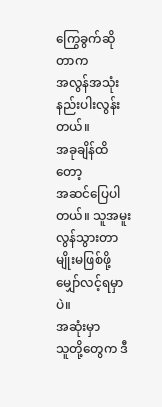ကြွေခွက်ဆိုတာက
အလွန်အသုံးနည်းပါးလွန်းတယ်။
အခုချိန်ထိတော့
အဆင်ပြေပါတယ်။ သူအမူးလွန်သွားတာမျိုးမဖြစ်ဖို့ မျှော်လင့်ရမှာပဲ။
အဆုံးမှာ
သူတို့တွေက ဒီ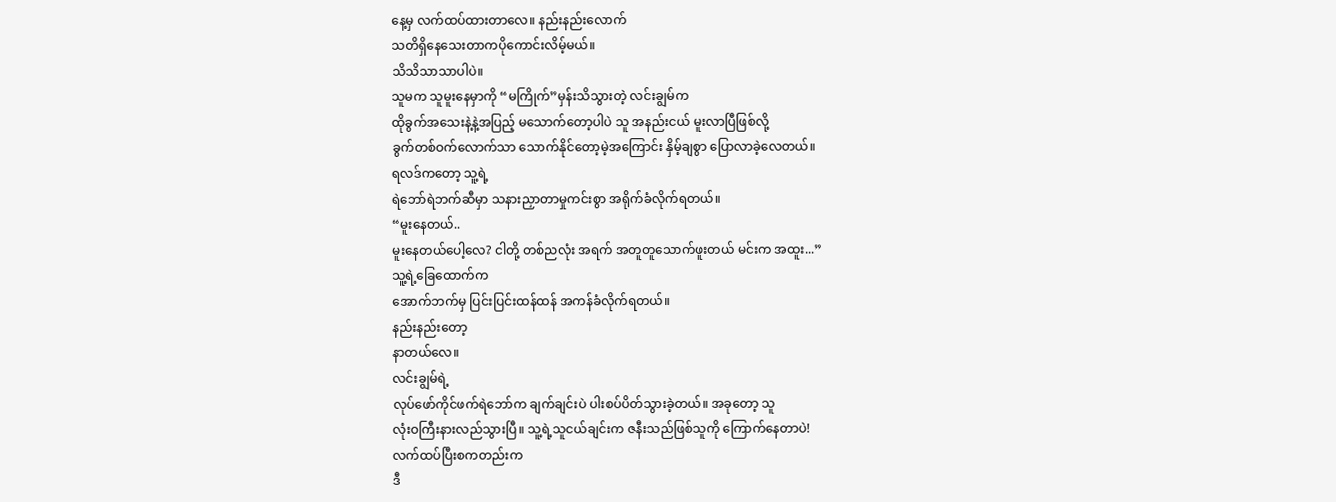နေ့မှ လက်ထပ်ထားတာလေ။ နည်းနည်းလောက်
သတိရှိနေသေးတာကပိုကောင်းလိမ့်မယ်။
သိသိသာသာပါပဲ။
သူမက သူမူးနေမှာကို “မကြိုက်”မှန်းသိသွားတဲ့ လင်းချွမ်က
ထိုခွက်အသေးနဲ့နဲ့အပြည့် မသောက်တော့ပါပဲ သူ အနည်းငယ် မူးလာပြီဖြစ်လို့
ခွက်တစ်ဝက်လောက်သာ သောက်နိုင်တော့မဲ့အကြောင်း နှိမ့်ချစွာ ပြောလာခဲ့လေတယ်။
ရလဒ်ကတော့ သူ့ရဲ့
ရဲဘော်ရဲဘက်ဆီမှာ သနားညှာတာမှုကင်းစွာ အရိုက်ခံလိုက်ရတယ်။
“မူးနေတယ်..
မူးနေတယ်ပေါ့လေ? ငါတို့ တစ်ညလုံး အရက် အတူတူသောက်ဖူးတယ် မင်းက အထူး...”
သူ့ရဲ့ခြေထောက်က
အောက်ဘက်မှ ပြင်းပြင်းထန်ထန် အကန်ခံလိုက်ရတယ်။
နည်းနည်းတော့
နာတယ်လေ။
လင်းချွမ်ရဲ့
လုပ်ဖော်ကိုင်ဖက်ရဲဘော်က ချက်ချင်းပဲ ပါးစပ်ပိတ်သွားခဲ့တယ်။ အခုတော့ သူ
လုံးဝကြီးနားလည်သွားပြီ။ သူ့ရဲ့သူငယ်ချင်းက ဇနီးသည်ဖြစ်သူကို ကြောက်နေတာပဲ!
လက်ထပ်ပြီးစကတည်းက
ဒီ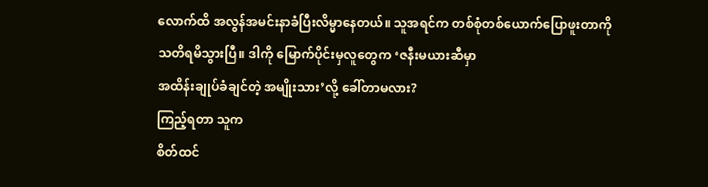လောက်ထိ အလွန်အမင်းနာခံပြီးလိမ္မာနေတယ်။ သူအရင်က တစ်စုံတစ်ယောက်ပြောဖူးတာကို
သတိရမိသွားပြီ။ ဒါကို မြောက်ပိုင်းမှလူတွေက ‘ဇနီးမယားဆီမှာ
အထိန်းချုပ်ခံချင်တဲ့ အမျိုးသား’လို့ ခေါ်တာမလား?
ကြည့်ရတာ သူက
စိတ်ထင်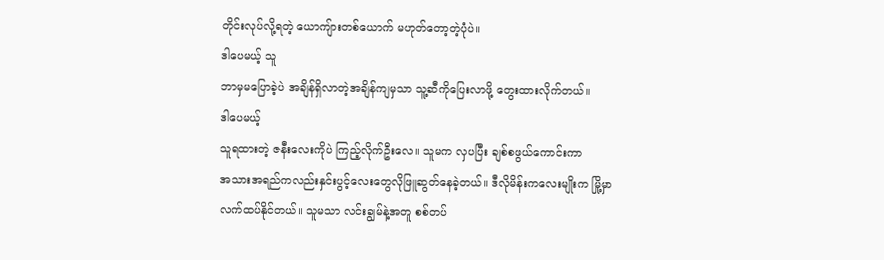တိုင်းလုပ်လို့ရတဲ့ ယောကျ်ားတစ်ယောက် မဟုတ်တော့တဲ့ပုံပဲ။
ဒါပေမယ့် သူ
ဘာမှမပြောခဲ့ပဲ အချိန်ရှိလာတဲ့အချိန်ကျမှသာ သူ့ဆီကိုပြေးလာဖို့ တွေးထားလိုက်တယ်။
ဒါပေမယ့်
သူရထားတဲ့ ဇနီးလေးကိုပဲ ကြည့်လိုက်ဦးလေ။ သူမက လှပပြီး ချစ်စဖွယ်ကောင်းကာ
အသားအရည်ကလည်းနှင်းပွင့်လေးတွေလိုဖြူဆွတ်နေခဲ့တယ်။ ဒီလိုမိန်းကလေးမျိုးက မြို့မှာ
လက်ထပ်နိုင်တယ်။ သူမသာ လင်းချွမ်နဲ့အတူ စစ်တပ်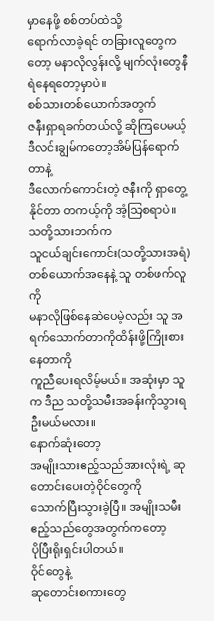မှာနေဖို့ စစ်တပ်ထဲသို့
ရောက်လာခဲ့ရင် တခြားလူတွေကတော့ မနာလိုလွန်းလို့ မျက်လုံးတွေနီရဲနေရတော့မှာပဲ။
စစ်သားတစ်ယောက်အတွက်
ဇနီးရှာရခက်တယ်လို့ ဆိုကြပေမယ့် ဒီလင်းချွမ်ကတော့အိမ်ပြန်ရောက်တာနဲ့
ဒီလောက်ကောင်းတဲ့ ဇနီးကို ရှာတွေ့နိုင်တာ တကယ့်ကို အံ့သြစရာပဲ။
သတို့သားဘက်က
သူငယ်ချင်းကောင်း(သတို့သားအရံ)တစ်ယောက်အနေနဲ့ သူ တစ်ဖက်လူကို
မနာလိုဖြစ်နေဆဲပေမဲ့လည်း သူ အရက်သောက်တာကိုထိန်းဖို့ကြိုးစားနေတာကို
ကူညီပေးရလိမ့်မယ်။ အဆုံးမှာ သူက ဒီည သတို့သမီးအခန်းကိုသွားရဦးမယ်မလား။
နောက်ဆုံးတော့
အမျိုးသားဧည့်သည်အားလုံးရဲ့ ဆုတောင်းပေးတဲ့ဝိုင်တွေကို
သောက်ပြီးသွားခဲ့ပြီ။ အမျိုးသမီး ဧည့်သည်တွေအတွက်ကတော့
ပိုပြီးရိုးရှင်းပါတယ်။
ဝိုင်တွေနဲ့
ဆုတောင်းစကားတွေ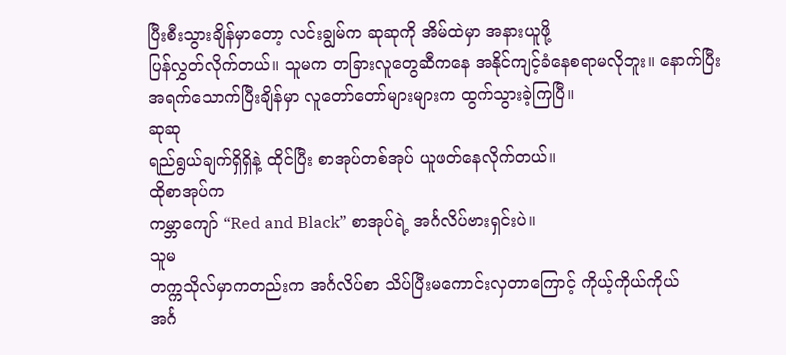ပြီးစီးသွားချိန်မှာတော့ လင်းချွမ်က ဆုဆုကို အိမ်ထဲမှာ အနားယူဖို့
ပြန်လွှတ်လိုက်တယ်။ သူမက တခြားလူတွေဆီကနေ အနိုင်ကျင့်ခံနေစရာမလိုဘူး။ နောက်ပြီး
အရက်သောက်ပြီးချိန်မှာ လူတော်တော်များများက ထွက်သွားခဲ့ကြပြီ။
ဆုဆု
ရည်ရွယ်ချက်ရှိရှိနဲ့ ထိုင်ပြီး စာအုပ်တစ်အုပ် ယူဖတ်နေလိုက်တယ်။
ထိုစာအုပ်က
ကမ္ဘာကျော် “Red and Black” စာအုပ်ရဲ့ အင်္ဂလိပ်ဗားရှင်းပဲ။
သူမ
တက္ကသိုလ်မှာကတည်းက အင်္ဂလိပ်စာ သိပ်ပြီးမကောင်းလှတာကြောင့် ကိုယ့်ကိုယ်ကိုယ်
အင်္ဂ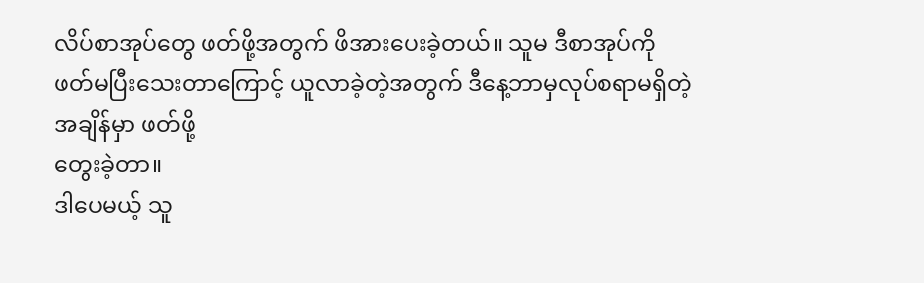လိပ်စာအုပ်တွေ ဖတ်ဖို့အတွက် ဖိအားပေးခဲ့တယ်။ သူမ ဒီစာအုပ်ကို
ဖတ်မပြီးသေးတာကြောင့် ယူလာခဲ့တဲ့အတွက် ဒီနေ့ဘာမှလုပ်စရာမရှိတဲ့အချိန်မှာ ဖတ်ဖို့
တွေးခဲ့တာ။
ဒါပေမယ့် သူ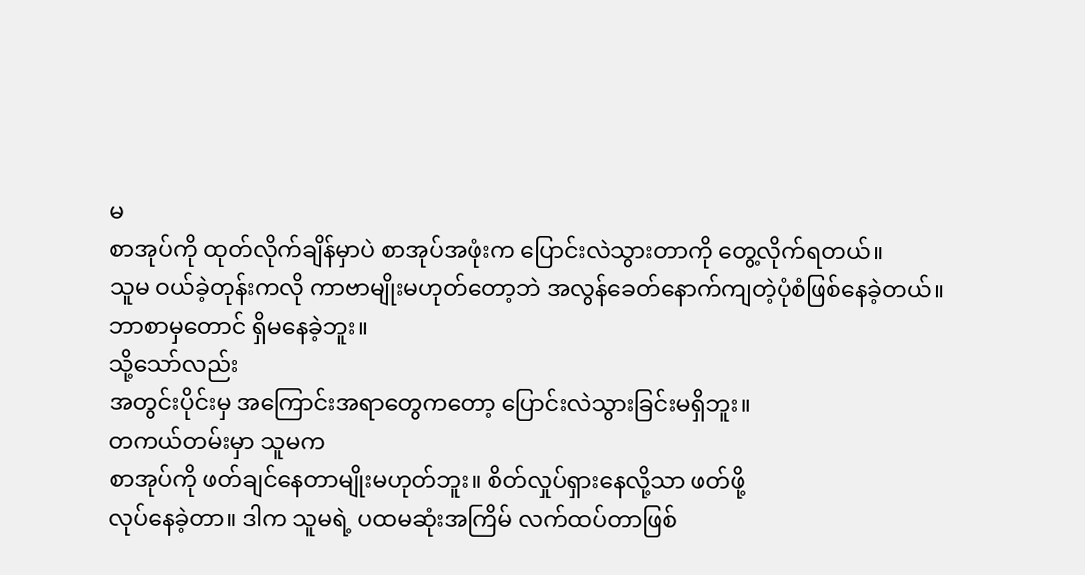မ
စာအုပ်ကို ထုတ်လိုက်ချိန်မှာပဲ စာအုပ်အဖုံးက ပြောင်းလဲသွားတာကို တွေ့လိုက်ရတယ်။
သူမ ဝယ်ခဲ့တုန်းကလို ကာဗာမျိုးမဟုတ်တော့ဘဲ အလွန်ခေတ်နောက်ကျတဲ့ပုံစံဖြစ်နေခဲ့တယ်။
ဘာစာမှတောင် ရှိမနေခဲ့ဘူး။
သို့သော်လည်း
အတွင်းပိုင်းမှ အကြောင်းအရာတွေကတော့ ပြောင်းလဲသွားခြင်းမရှိဘူး။
တကယ်တမ်းမှာ သူမက
စာအုပ်ကို ဖတ်ချင်နေတာမျိုးမဟုတ်ဘူး။ စိတ်လှုပ်ရှားနေလို့သာ ဖတ်ဖို့
လုပ်နေခဲ့တာ။ ဒါက သူမရဲ့ ပထမဆုံးအကြိမ် လက်ထပ်တာဖြစ်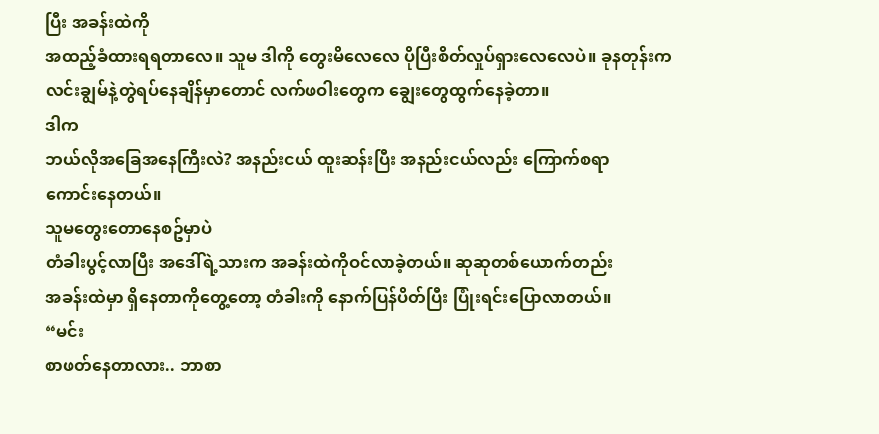ပြီး အခန်းထဲကို
အထည့်ခံထားရရတာလေ။ သူမ ဒါကို တွေးမိလေလေ ပိုပြီးစိတ်လှုပ်ရှားလေလေပဲ။ ခုနတုန်းက
လင်းချွမ်နဲ့တွဲရပ်နေချိန်မှာတောင် လက်ဖဝါးတွေက ချွေးတွေထွက်နေခဲ့တာ။
ဒါက
ဘယ်လိုအခြေအနေကြီးလဲ? အနည်းငယ် ထူးဆန်းပြီး အနည်းငယ်လည်း ကြောက်စရာ
ကောင်းနေတယ်။
သူမတွေးတောနေစဥ်မှာပဲ
တံခါးပွင့်လာပြီး အဒေါ်ရဲ့သားက အခန်းထဲကိုဝင်လာခဲ့တယ်။ ဆုဆုတစ်ယောက်တည်း
အခန်းထဲမှာ ရှိနေတာကိုတွေ့တော့ တံခါးကို နောက်ပြန်ပိတ်ပြီး ပြုံးရင်းပြောလာတယ်။
“မင်း
စာဖတ်နေတာလား.. ဘာစာ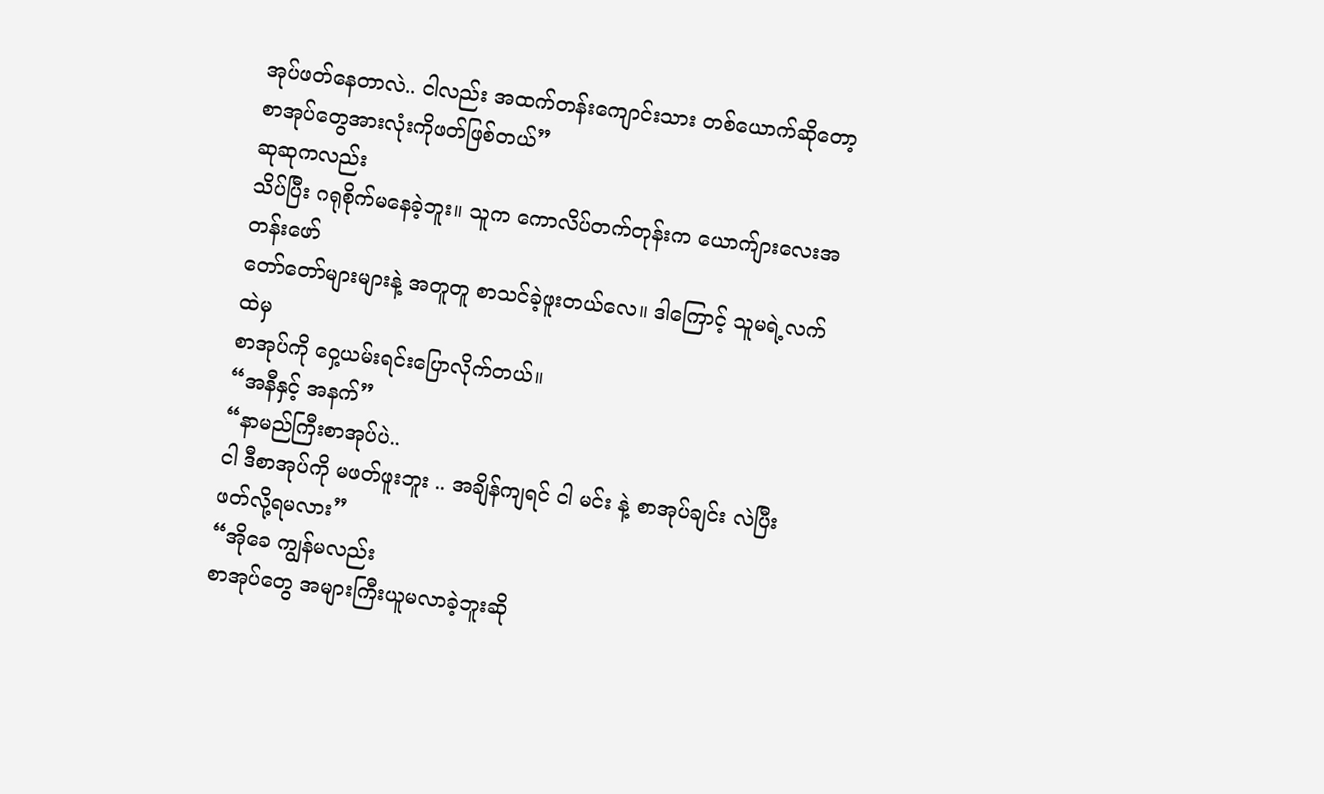အုပ်ဖတ်နေတာလဲ.. ငါလည်း အထက်တန်းကျောင်းသား တစ်ယောက်ဆိုတော့
စာအုပ်တွေအားလုံးကိုဖတ်ဖြစ်တယ်”
ဆုဆုကလည်း
သိပ်ပြီး ဂရုစိုက်မနေခဲ့ဘူး။ သူက ကောလိပ်တက်တုန်းက ယောက်ျားလေးအတန်းဖော်
တော်တော်များများနဲ့ အတူတူ စာသင်ခဲ့ဖူးတယ်လေ။ ဒါကြောင့် သူမရဲ့လက်ထဲမှ
စာအုပ်ကို ဝှေ့ယမ်းရင်းပြောလိုက်တယ်။
“အနီနှင့် အနက်”
“နာမည်ကြီးစာအုပ်ပဲ..
ငါ ဒီစာအုပ်ကို မဖတ်ဖူးဘူး .. အချိန်ကျရင် ငါ မင်း နဲ့ စာအုပ်ချင်း လဲပြီး
ဖတ်လို့ရမလား”
“အိုခေ ကျွန်မလည်း
စာအုပ်တွေ အများကြီးယူမလာခဲ့ဘူးဆို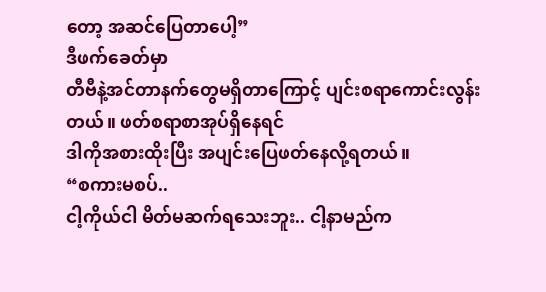တော့ အဆင်ပြေတာပေါ့”
ဒီဖက်ခေတ်မှာ
တီဗီနဲ့အင်တာနက်တွေမရှိတာကြောင့် ပျင်းစရာကောင်းလွန်းတယ်။ ဖတ်စရာစာအုပ်ရှိနေရင်
ဒါကိုအစားထိုးပြီး အပျင်းပြေဖတ်နေလို့ရတယ်။
“စကားမစပ်..
ငါ့ကိုယ်ငါ မိတ်မဆက်ရသေးဘူး.. ငါ့နာမည်က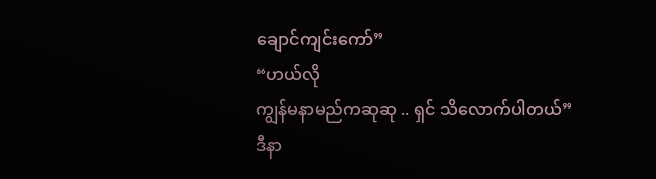ချောင်ကျင်းကော်”
“ဟယ်လို
ကျွန်မနာမည်ကဆုဆု .. ရှင် သိလောက်ပါတယ်”
ဒီနာ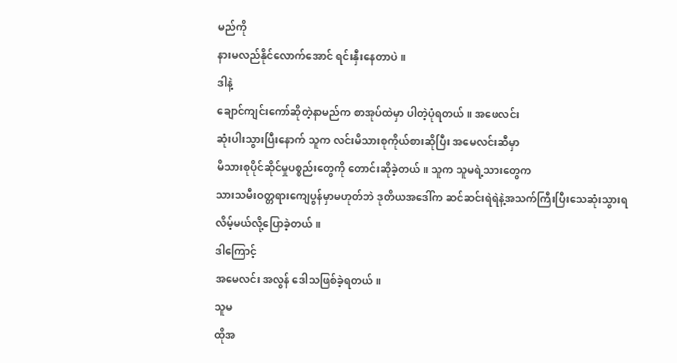မည်ကို
နားမလည်နိုင်လောက်အောင် ရင်းနှီးနေတာပဲ။
ဒါနဲ့
ချောင်ကျင်းကော်ဆိုတဲ့နာမည်က စာအုပ်ထဲမှာ ပါတဲ့ပုံရတယ်။ အဖေလင်း
ဆုံးပါးသွားပြီးနောက် သူက လင်းမိသားစုကိုယ်စားဆိုပြီး အမေလင်းဆီမှာ
မိသားစုပိုင်ဆိုင်မှုပစ္စည်းတွေကို တောင်းဆိုခဲ့တယ်။ သူက သူမရဲ့သားတွေက
သားသမီးဝတ္တရားကျေပွန်မှာမဟုတ်ဘဲ ဒုတိယအဒေါ်က ဆင်ဆင်းရဲရဲနဲ့အသက်ကြီးပြီးသေဆုံးသွားရလိမ့်မယ်လို့ပြောခဲ့တယ်။
ဒါကြောင့်
အမေလင်း အလွန် ဒေါသဖြစ်ခဲ့ရတယ်။
သူမ
ထိုအ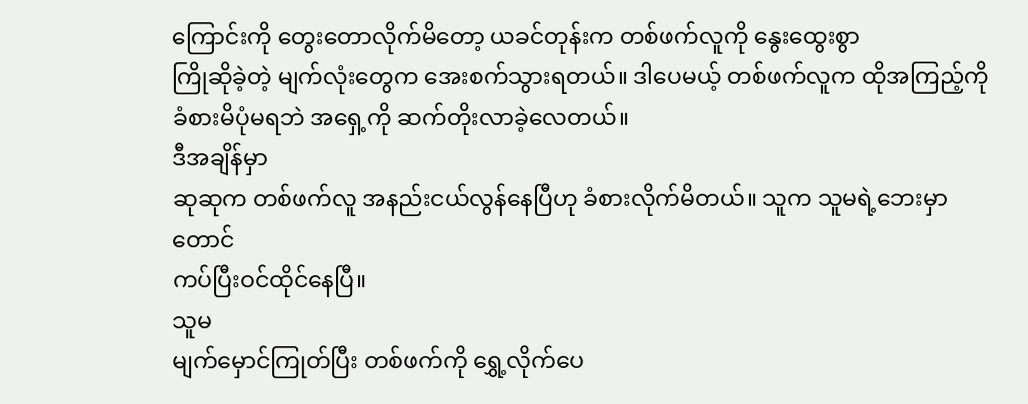ကြောင်းကို တွေးတောလိုက်မိတော့ ယခင်တုန်းက တစ်ဖက်လူကို နွေးထွေးစွာ
ကြိုဆိုခဲ့တဲ့ မျက်လုံးတွေက အေးစက်သွားရတယ်။ ဒါပေမယ့် တစ်ဖက်လူက ထိုအကြည့်ကို
ခံစားမိပုံမရဘဲ အရှေ့ကို ဆက်တိုးလာခဲ့လေတယ်။
ဒီအချိန်မှာ
ဆုဆုက တစ်ဖက်လူ အနည်းငယ်လွန်နေပြီဟု ခံစားလိုက်မိတယ်။ သူက သူမရဲ့ဘေးမှာတောင်
ကပ်ပြီးဝင်ထိုင်နေပြီ။
သူမ
မျက်မှောင်ကြုတ်ပြီး တစ်ဖက်ကို ရွှေ့လိုက်ပေ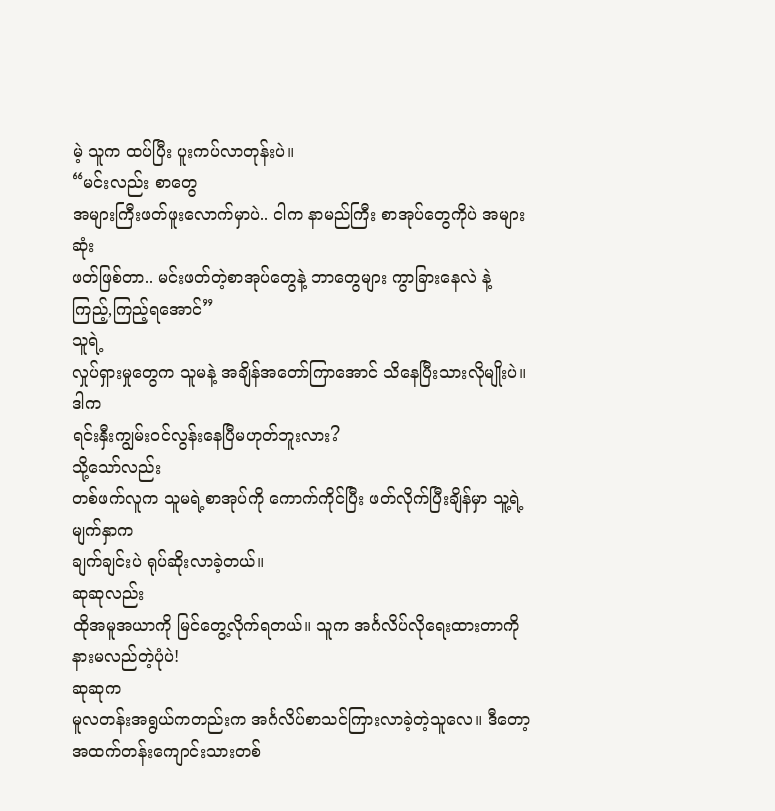မဲ့ သူက ထပ်ပြီး ပူးကပ်လာတုန်းပဲ။
“မင်းလည်း စာတွေ
အများကြီးဖတ်ဖူးလောက်မှာပဲ.. ငါက နာမည်ကြီး စာအုပ်တွေကိုပဲ အများဆုံး
ဖတ်ဖြစ်တာ.. မင်းဖတ်တဲ့စာအုပ်တွေနဲ့ ဘာတွေများ ကွာခြားနေလဲ နဲ့
ကြည့်,ကြည့်ရအောင်”
သူရဲ့
လှုပ်ရှားမှုတွေက သူမနဲ့ အချိန်အတော်ကြာအောင် သိနေပြီးသားလိုမျိုးပဲ။
ဒါက
ရင်းနှီးကျွမ်းဝင်လွန်းနေပြီမဟုတ်ဘူးလား?
သို့သော်လည်း
တစ်ဖက်လူက သူမရဲ့စာအုပ်ကို ကောက်ကိုင်ပြီး ဖတ်လိုက်ပြီးချိန်မှာ သူ့ရဲ့မျက်နှာက
ချက်ချင်းပဲ ရုပ်ဆိုးလာခဲ့တယ်။
ဆုဆုလည်း
ထိုအမူအယာကို မြင်တွေ့လိုက်ရတယ်။ သူက အင်္ဂလိပ်လိုရေးထားတာကို
နားမလည်တဲ့ပုံပဲ!
ဆုဆုက
မူလတန်းအရွယ်ကတည်းက အင်္ဂလိပ်စာသင်ကြားလာခဲ့တဲ့သူလေ။ ဒီတော့
အထက်တန်းကျောင်းသားတစ်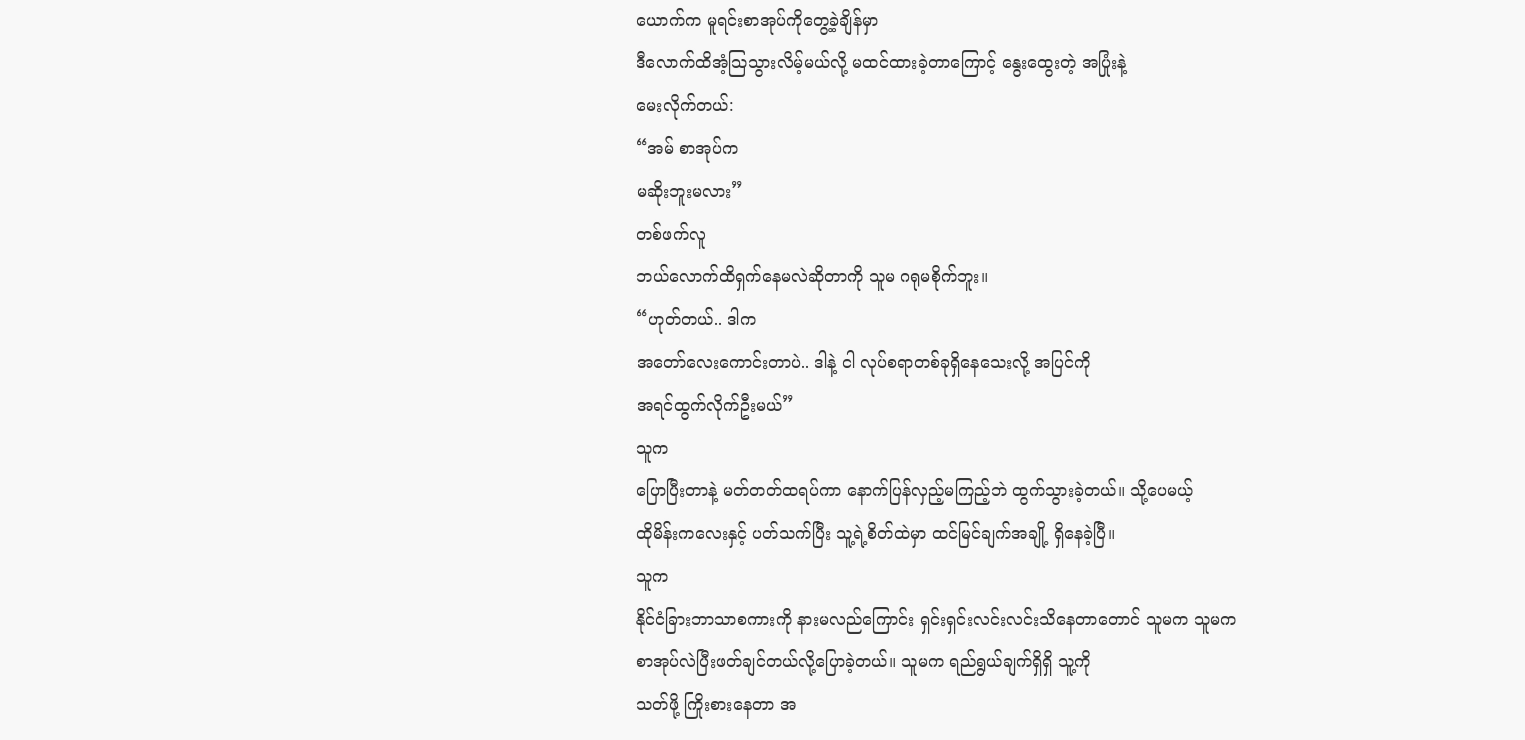ယောက်က မူရင်းစာအုပ်ကိုတွေ့ခဲ့ချိန်မှာ
ဒီလောက်ထိအံ့သြသွားလိမ့်မယ်လို့ မထင်ထားခဲ့တာကြောင့် နွေးထွေးတဲ့ အပြုံးနဲ့
မေးလိုက်တယ်:
“အမ် စာအုပ်က
မဆိုးဘူးမလား”
တစ်ဖက်လူ
ဘယ်လောက်ထိရှက်နေမလဲဆိုတာကို သူမ ဂရုမစိုက်ဘူး။
“ဟုတ်တယ်.. ဒါက
အတော်လေးကောင်းတာပဲ.. ဒါနဲ့ ငါ လုပ်စရာတစ်ခုရှိနေသေးလို့ အပြင်ကို
အရင်ထွက်လိုက်ဦးမယ်”
သူက
ပြောပြီးတာနဲ့ မတ်တတ်ထရပ်ကာ နောက်ပြန်လှည့်မကြည့်ဘဲ ထွက်သွားခဲ့တယ်။ သို့ပေမယ့်
ထိုမိန်းကလေးနှင့် ပတ်သက်ပြီး သူ့ရဲ့စိတ်ထဲမှာ ထင်မြင်ချက်အချို့ ရှိနေခဲ့ပြီ။
သူက
နိုင်ငံခြားဘာသာစကားကို နားမလည်ကြောင်း ရှင်းရှင်းလင်းလင်းသိနေတာတောင် သူမက သူမက
စာအုပ်လဲပြီးဖတ်ချင်တယ်လို့ပြောခဲ့တယ်။ သူမက ရည်ရွယ်ချက်ရှိရှိ သူ့ကို
သတ်ဖို့ ကြိုးစားနေတာ အ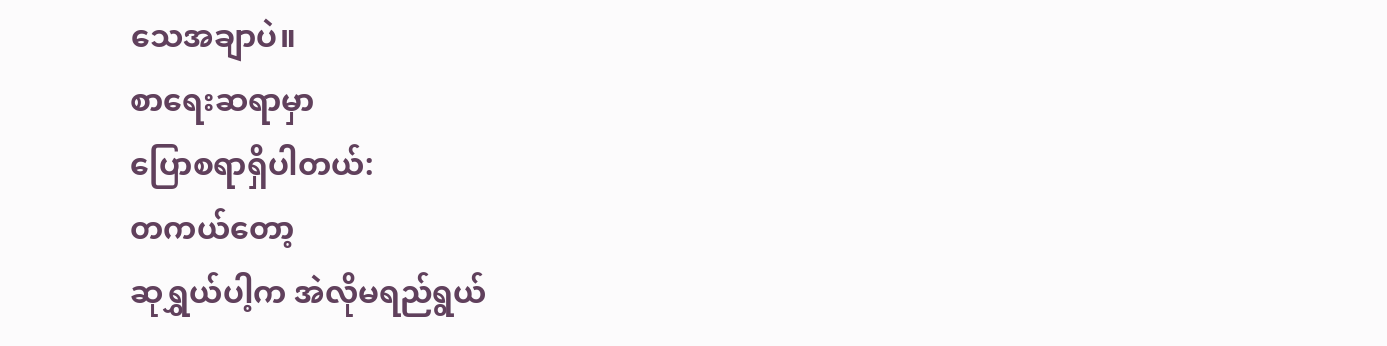သေအချာပဲ။
စာရေးဆရာမှာ
ပြောစရာရှိပါတယ်:
တကယ်တော့
ဆုရွှယ်ပါ့က အဲလိုမရည်ရွယ်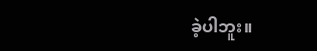ခဲ့ပါဘူး။